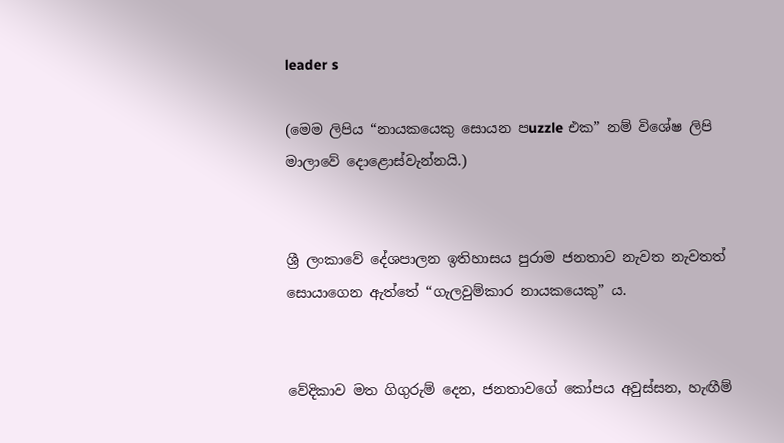leader s

(මෙම ලිපිය “නායකයෙකු සොයන පuzzle එක” නම් විශේෂ ලිපි මාලාවේ දොළොස්වැන්නයි.)


ශ්‍රී ලංකාවේ දේශපාලන ඉතිහාසය පුරාම ජනතාව නැවත නැවතත් සොයාගෙන ඇත්තේ “ගැලවුම්කාර නායකයෙකු” ය.


වේදිකාව මත ගිගුරුම් දෙන, ජනතාවගේ කෝපය අවුස්සන, හැඟීම්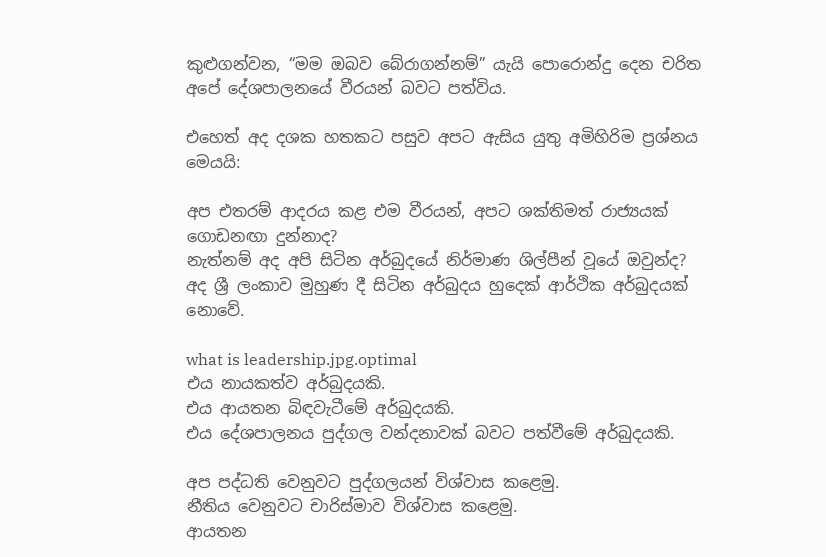කුළුගන්වන, “මම ඔබව බේරාගන්නම්” යැයි පොරොන්දු දෙන චරිත අපේ දේශපාලනයේ වීරයන් බවට පත්විය.

එහෙත් අද දශක හතකට පසුව අපට ඇසිය යුතු අමිහිරිම ප්‍රශ්නය මෙයයි:

අප එතරම් ආදරය කළ එම වීරයන්, අපට ශක්තිමත් රාජ්‍යයක් ගොඩනඟා දුන්නාද?
නැත්නම් අද අපි සිටින අර්බුදයේ නිර්මාණ ශිල්පීන් වූයේ ඔවුන්ද?
අද ශ්‍රී ලංකාව මුහුණ දී සිටින අර්බුදය හුදෙක් ආර්ථික අර්බුදයක් නොවේ.

what is leadership.jpg.optimal
එය නායකත්ව අර්බුදයකි.
එය ආයතන බිඳවැටීමේ අර්බුදයකි.
එය දේශපාලනය පුද්ගල වන්දනාවක් බවට පත්වීමේ අර්බුදයකි.

අප පද්ධති වෙනුවට පුද්ගලයන් විශ්වාස කළෙමු.
නීතිය වෙනුවට චාරිස්මාව විශ්වාස කළෙමු.
ආයතන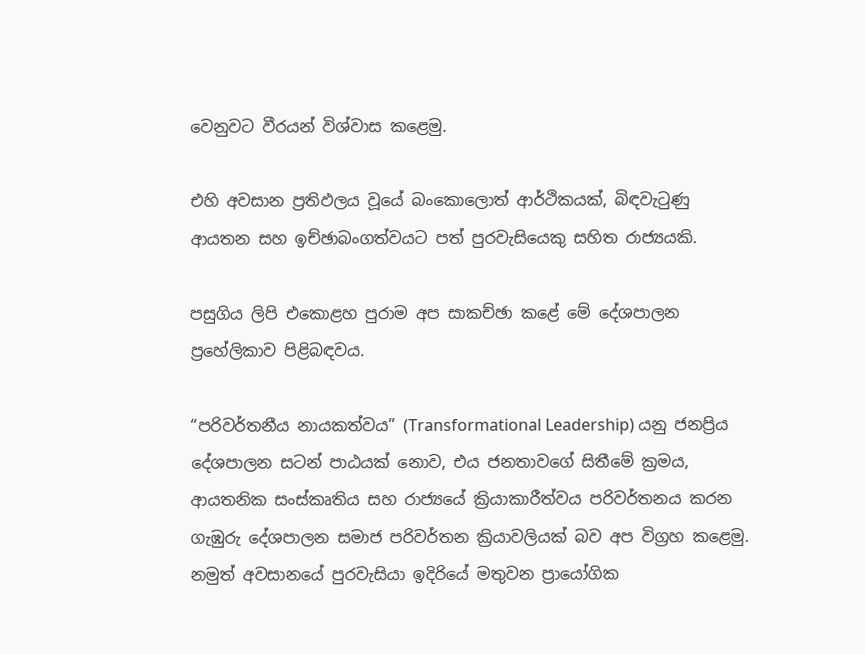වෙනුවට වීරයන් විශ්වාස කළෙමු.

එහි අවසාන ප්‍රතිඵලය වූයේ බංකොලොත් ආර්ථිකයක්, බිඳවැටුණු ආයතන සහ ඉච්ඡාබංගත්වයට පත් පුරවැසියෙකු සහිත රාජ්‍යයකි.

පසුගිය ලිපි එකොළහ පුරාම අප සාකච්ඡා කළේ මේ දේශපාලන ප්‍රහේලිකාව පිළිබඳවය.

“පරිවර්තනීය නායකත්වය” (Transformational Leadership) යනු ජනප්‍රිය දේශපාලන සටන් පාඨයක් නොව, එය ජනතාවගේ සිතීමේ ක්‍රමය, ආයතනික සංස්කෘතිය සහ රාජ්‍යයේ ක්‍රියාකාරීත්වය පරිවර්තනය කරන ගැඹුරු දේශපාලන සමාජ පරිවර්තන ක්‍රියාවලියක් බව අප විග්‍රහ කළෙමු.
නමුත් අවසානයේ පුරවැසියා ඉදිරියේ මතුවන ප්‍රායෝගික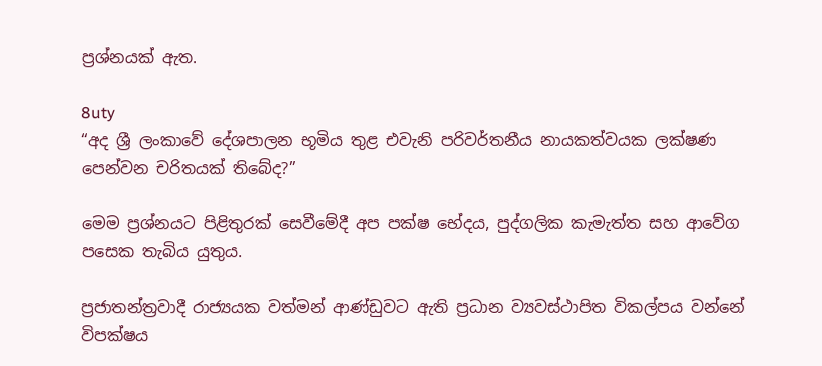ප්‍රශ්නයක් ඇත.

8uty
“අද ශ්‍රී ලංකාවේ දේශපාලන භූමිය තුළ එවැනි පරිවර්තනීය නායකත්වයක ලක්ෂණ පෙන්වන චරිතයක් තිබේද?”

මෙම ප්‍රශ්නයට පිළිතුරක් සෙවීමේදී අප පක්ෂ භේදය, පුද්ගලික කැමැත්ත සහ ආවේග පසෙක තැබිය යුතුය.

ප්‍රජාතන්ත්‍රවාදී රාජ්‍යයක වත්මන් ආණ්ඩුවට ඇති ප්‍රධාන ව්‍යවස්ථාපිත විකල්පය වන්නේ විපක්ෂය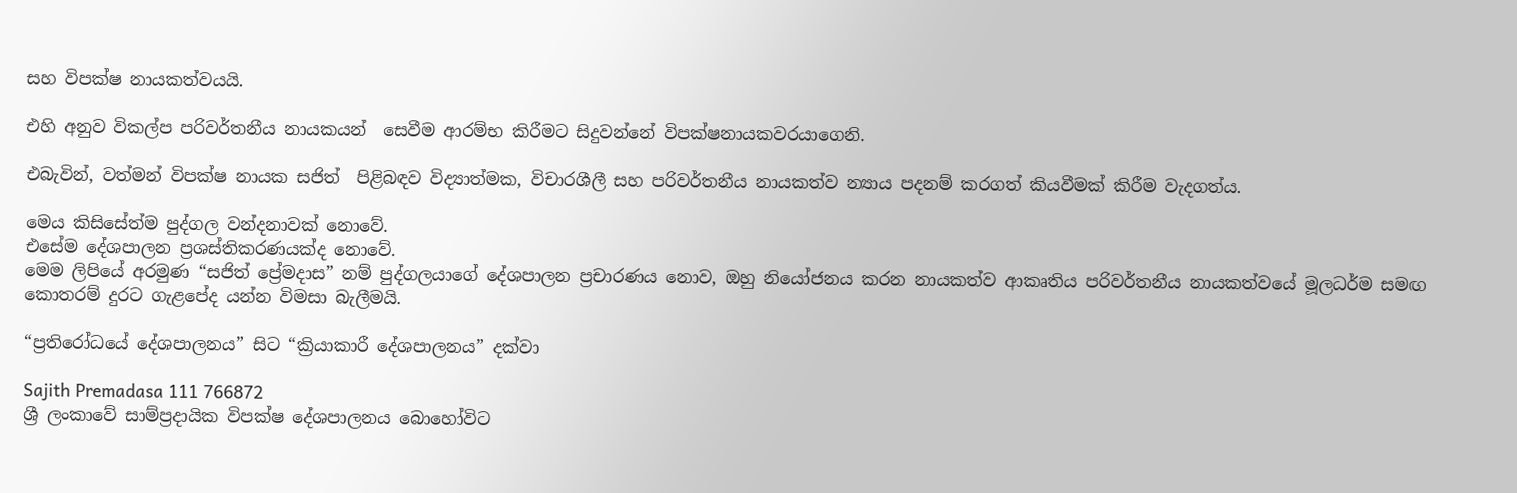සහ විපක්ෂ නායකත්වයයි.

එහි අනුව විකල්ප පරිවර්තනීය නායකයන්  සෙවීම ආරම්භ කිරීමට සිදුවන්නේ විපක්ෂනායකවරයාගෙනි.

එබැවින්, වත්මන් විපක්ෂ නායක සජිත්  පිළිබඳව විද්‍යාත්මක, විචාරශීලී සහ පරිවර්තනීය නායකත්ව න්‍යාය පදනම් කරගත් කියවීමක් කිරීම වැදගත්ය.

මෙය කිසිසේත්ම පුද්ගල වන්දනාවක් නොවේ.
එසේම දේශපාලන ප්‍රශස්තිකරණයක්ද නොවේ.
මෙම ලිපියේ අරමුණ “සජිත් ප්‍රේමදාස” නම් පුද්ගලයාගේ දේශපාලන ප්‍රචාරණය නොව, ඔහු නියෝජනය කරන නායකත්ව ආකෘතිය පරිවර්තනීය නායකත්වයේ මූලධර්ම සමඟ කොතරම් දුරට ගැළපේද යන්න විමසා බැලීමයි.

“ප්‍රතිරෝධයේ දේශපාලනය” සිට “ක්‍රියාකාරී දේශපාලනය” දක්වා

Sajith Premadasa 111 766872
ශ්‍රී ලංකාවේ සාම්ප්‍රදායික විපක්ෂ දේශපාලනය බොහෝවිට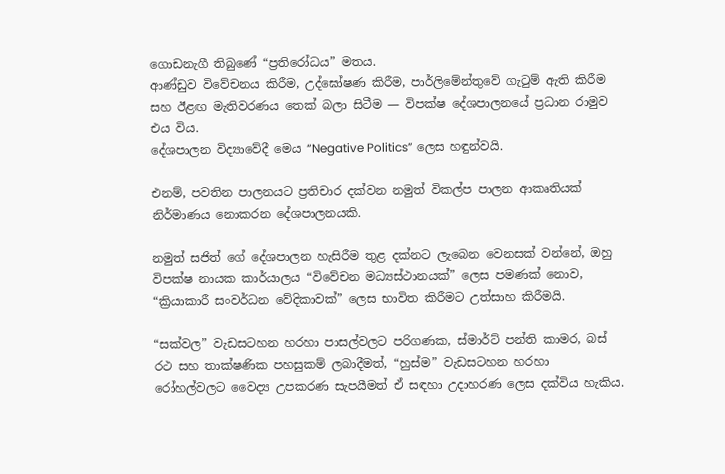ගොඩනැගී තිබුණේ “ප්‍රතිරෝධය” මතය.
ආණ්ඩුව විවේචනය කිරීම, උද්ඝෝෂණ කිරීම, පාර්ලිමේන්තුවේ ගැටුම් ඇති කිරීම සහ ඊළඟ මැතිවරණය තෙක් බලා සිටීම — විපක්ෂ දේශපාලනයේ ප්‍රධාන රාමුව එය විය.
දේශපාලන විද්‍යාවේදී මෙය “Negative Politics” ලෙස හඳුන්වයි.

එනම්, පවතින පාලනයට ප්‍රතිචාර දක්වන නමුත් විකල්ප පාලන ආකෘතියක් නිර්මාණය නොකරන දේශපාලනයකි.

නමුත් සජිත් ගේ දේශපාලන හැසිරීම තුළ දක්නට ලැබෙන වෙනසක් වන්නේ, ඔහු විපක්ෂ නායක කාර්යාලය “විවේචන මධ්‍යස්ථානයක්” ලෙස පමණක් නොව, “ක්‍රියාකාරී සංවර්ධන වේදිකාවක්” ලෙස භාවිත කිරීමට උත්සාහ කිරීමයි.

“සක්වල” වැඩසටහන හරහා පාසල්වලට පරිගණක, ස්මාර්ට් පන්ති කාමර, බස් රථ සහ තාක්ෂණික පහසුකම් ලබාදීමත්, “හුස්ම” වැඩසටහන හරහා රෝහල්වලට වෛද්‍ය උපකරණ සැපයීමත් ඒ සඳහා උදාහරණ ලෙස දක්විය හැකිය.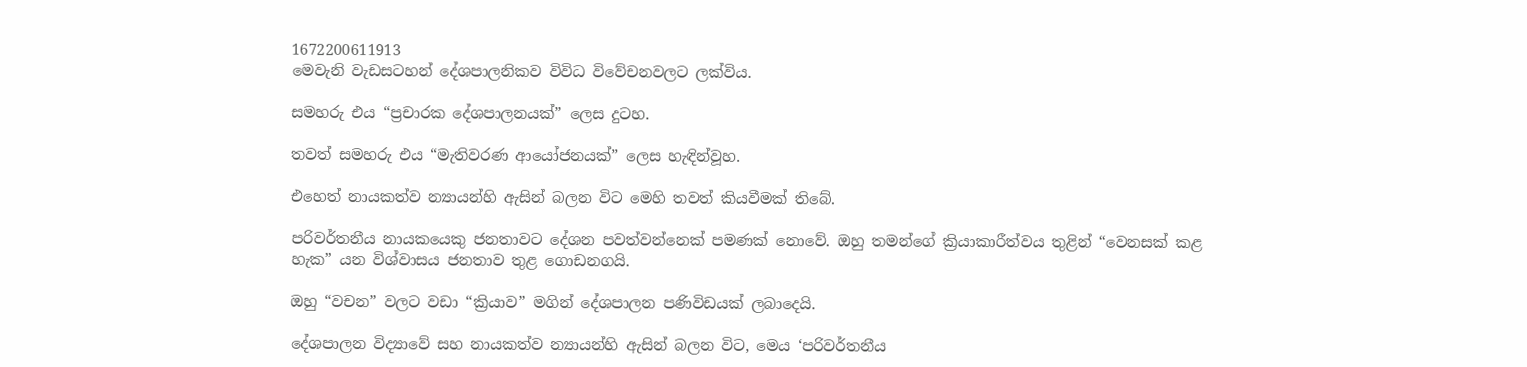1672200611913
මෙවැනි වැඩසටහන් දේශපාලනිකව විවිධ විවේචනවලට ලක්විය.

සමහරු එය “ප්‍රචාරක දේශපාලනයක්” ලෙස දුටහ.

තවත් සමහරු එය “මැතිවරණ ආයෝජනයක්” ලෙස හැඳින්වූහ.

එහෙත් නායකත්ව න්‍යායන්හි ඇසින් බලන විට මෙහි තවත් කියවීමක් තිබේ.

පරිවර්තනීය නායකයෙකු ජනතාවට දේශන පවත්වන්නෙක් පමණක් නොවේ. ඔහු තමන්ගේ ක්‍රියාකාරීත්වය තුළින් “වෙනසක් කළ හැක” යන විශ්වාසය ජනතාව තුළ ගොඩනගයි.

ඔහු “වචන” වලට වඩා “ක්‍රියාව” මගින් දේශපාලන පණිවිඩයක් ලබාදෙයි.

දේශපාලන විද්‍යාවේ සහ නායකත්ව න්‍යායන්හි ඇසින් බලන විට, මෙය ‘පරිවර්තනීය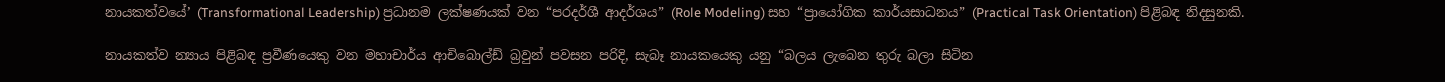නායකත්වයේ’ (Transformational Leadership) ප්‍රධානම ලක්ෂණයක් වන “පරදර්ශී ආදර්ශය” (Role Modeling) සහ “ප්‍රායෝගික කාර්යසාධනය” (Practical Task Orientation) පිළිබඳ නිදසුනකි.

නායකත්ව න්‍යාය පිළිබඳ ප්‍රවීණයෙකු වන මහාචාර්ය ආචිබොල්ඩ් බ්‍රවුන් පවසන පරිදි, සැබෑ නායකයෙකු යනු “බලය ලැබෙන තුරු බලා සිටින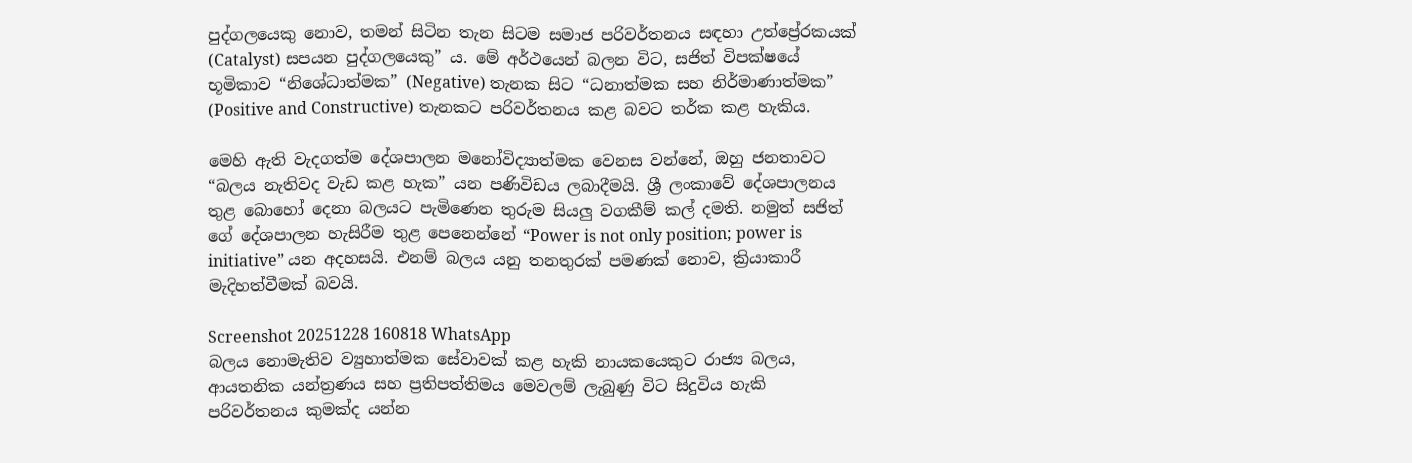පුද්ගලයෙකු නොව, තමන් සිටින තැන සිටම සමාජ පරිවර්තනය සඳහා උත්ප්‍රේරකයක් (Catalyst) සපයන පුද්ගලයෙකු” ය. මේ අර්ථයෙන් බලන විට, සජිත් විපක්ෂයේ භූමිකාව “නිශේධාත්මක” (Negative) තැනක සිට “ධනාත්මක සහ නිර්මාණාත්මක” (Positive and Constructive) තැනකට පරිවර්තනය කළ බවට තර්ක කළ හැකිය.

මෙහි ඇති වැදගත්ම දේශපාලන මනෝවිද්‍යාත්මක වෙනස වන්නේ, ඔහු ජනතාවට “බලය නැතිවද වැඩ කළ හැක” යන පණිවිඩය ලබාදීමයි. ශ්‍රී ලංකාවේ දේශපාලනය තුළ බොහෝ දෙනා බලයට පැමිණෙන තුරුම සියලු වගකීම් කල් දමති. නමුත් සජිත් ගේ දේශපාලන හැසිරීම තුළ පෙනෙන්නේ “Power is not only position; power is initiative” යන අදහසයි. එනම් බලය යනු තනතුරක් පමණක් නොව, ක්‍රියාකාරී මැදිහත්වීමක් බවයි.

Screenshot 20251228 160818 WhatsApp
බලය නොමැතිව ව්‍යුහාත්මක සේවාවක් කළ හැකි නායකයෙකුට රාජ්‍ය බලය, ආයතනික යන්ත්‍රණය සහ ප්‍රතිපත්තිමය මෙවලම් ලැබුණු විට සිදුවිය හැකි පරිවර්තනය කුමක්ද යන්න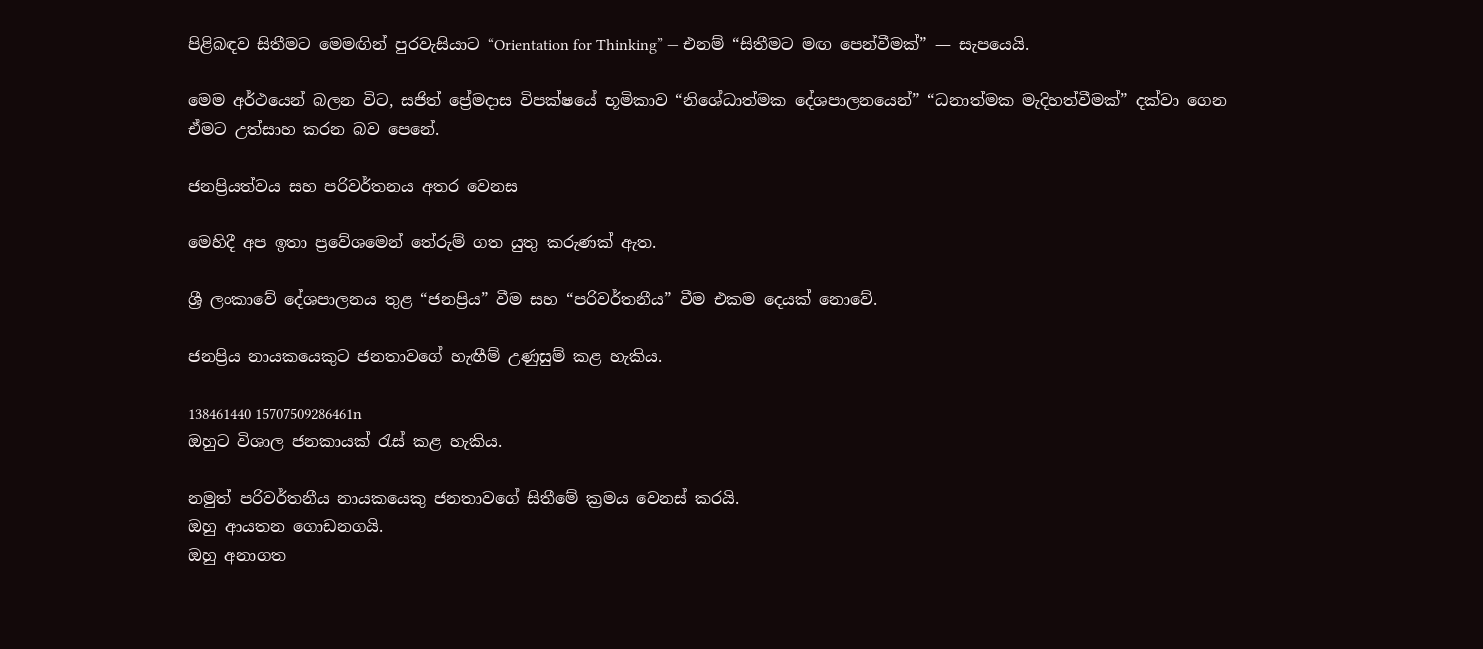පිළිබඳව සිතීමට මෙමඟින් පුරවැසියාට “Orientation for Thinking” — එනම් “සිතීමට මඟ පෙන්වීමක්” — සැපයෙයි.

මෙම අර්ථයෙන් බලන විට, සජිත් ප්‍රේමදාස විපක්ෂයේ භූමිකාව “නිශේධාත්මක දේශපාලනයෙන්” “ධනාත්මක මැදිහත්වීමක්” දක්වා ගෙන ඒමට උත්සාහ කරන බව පෙනේ.

ජනප්‍රියත්වය සහ පරිවර්තනය අතර වෙනස

මෙහිදී අප ඉතා ප්‍රවේශමෙන් තේරුම් ගත යුතු කරුණක් ඇත.

ශ්‍රී ලංකාවේ දේශපාලනය තුළ “ජනප්‍රිය” වීම සහ “පරිවර්තනීය” වීම එකම දෙයක් නොවේ.

ජනප්‍රිය නායකයෙකුට ජනතාවගේ හැඟීම් උණුසුම් කළ හැකිය.

138461440 15707509286461n
ඔහුට විශාල ජනකායක් රැස් කළ හැකිය.

නමුත් පරිවර්තනීය නායකයෙකු ජනතාවගේ සිතීමේ ක්‍රමය වෙනස් කරයි.
ඔහු ආයතන ගොඩනගයි.
ඔහු අනාගත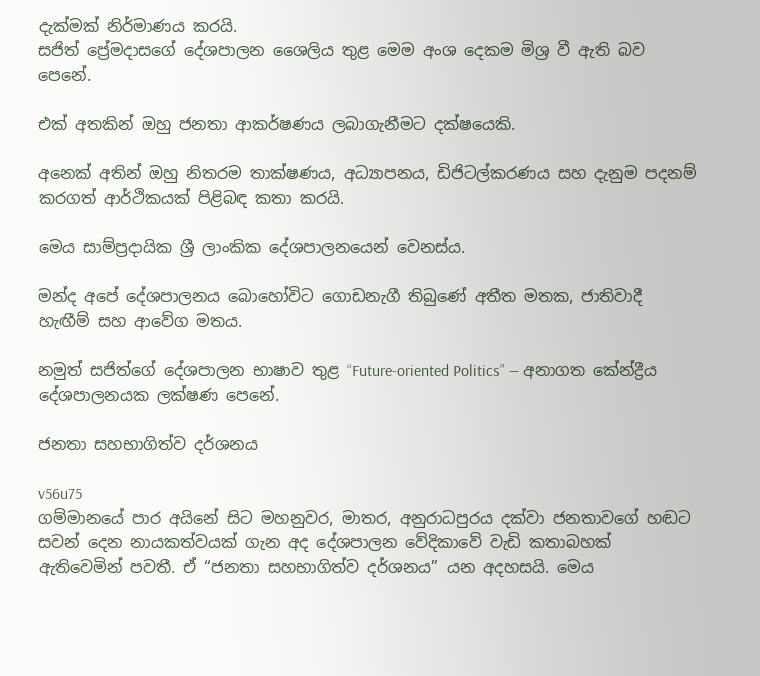දැක්මක් නිර්මාණය කරයි.
සජිත් ප්‍රේමදාසගේ දේශපාලන ශෛලිය තුළ මෙම අංශ දෙකම මිශ්‍ර වී ඇති බව පෙනේ.

එක් අතකින් ඔහු ජනතා ආකර්ෂණය ලබාගැනීමට දක්ෂයෙකි.

අනෙක් අතින් ඔහු නිතරම තාක්ෂණය, අධ්‍යාපනය, ඩිජිටල්කරණය සහ දැනුම පදනම් කරගත් ආර්ථිකයක් පිළිබඳ කතා කරයි.

මෙය සාම්ප්‍රදායික ශ්‍රී ලාංකික දේශපාලනයෙන් වෙනස්ය.

මන්ද අපේ දේශපාලනය බොහෝවිට ගොඩනැගී තිබුණේ අතීත මතක, ජාතිවාදී හැඟීම් සහ ආවේග මතය.

නමුත් සජිත්ගේ දේශපාලන භාෂාව තුළ “Future-oriented Politics” — අනාගත කේන්ද්‍රීය දේශපාලනයක ලක්ෂණ පෙනේ.

ජනතා සහභාගිත්ව දර්ශනය

v56u75
ගම්මානයේ පාර අයිනේ සිට මහනුවර, මාතර, අනුරාධපුරය දක්වා ජනතාවගේ හඬට සවන් දෙන නායකත්වයක් ගැන අද දේශපාලන වේදිකාවේ වැඩි කතාබහක් ඇතිවෙමින් පවතී. ඒ “ජනතා සහභාගිත්ව දර්ශනය” යන අදහසයි. මෙය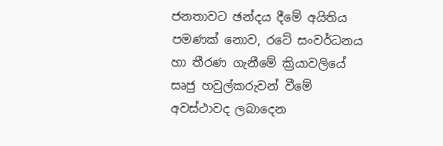ජනතාවට ඡන්දය දීමේ අයිතිය පමණක් නොව, රටේ සංවර්ධනය හා තීරණ ගැනීමේ ක්‍රියාවලියේ සෘජු හවුල්කරුවන් වීමේ අවස්ථාවද ලබාදෙන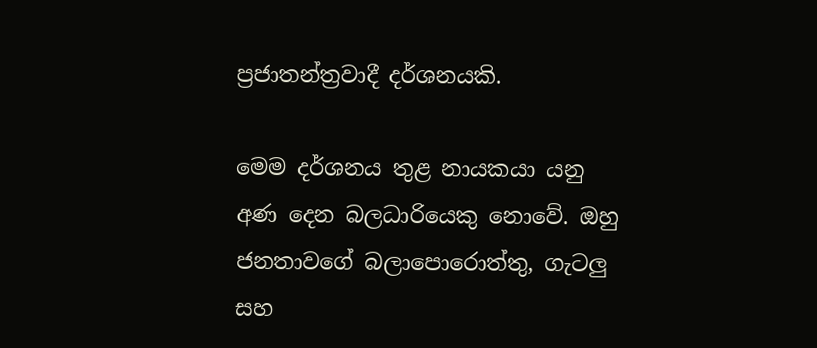ප්‍රජාතන්ත්‍රවාදී දර්ශනයකි.

මෙම දර්ශනය තුළ නායකයා යනු අණ දෙන බලධාරියෙකු නොවේ. ඔහු ජනතාවගේ බලාපොරොත්තු, ගැටලු සහ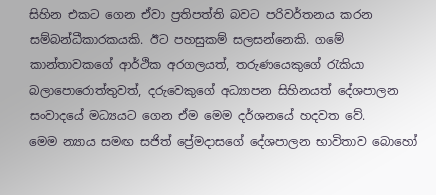සිහින එකට ගෙන ඒවා ප්‍රතිපත්ති බවට පරිවර්තනය කරන සම්බන්ධීකාරකයකි. ඊට පහසුකම් සලසන්නෙකි. ගමේ කාන්තාවකගේ ආර්ථික අරගලයත්, තරුණයෙකුගේ රැකියා බලාපොරොත්තුවත්, දරුවෙකුගේ අධ්‍යාපන සිහිනයත් දේශපාලන සංවාදයේ මධ්‍යයට ගෙන ඒම මෙම දර්ශනයේ හදවත වේ.
මෙම න්‍යාය සමඟ සජිත් ප්‍රේමදාසගේ දේශපාලන භාවිතාව බොහෝ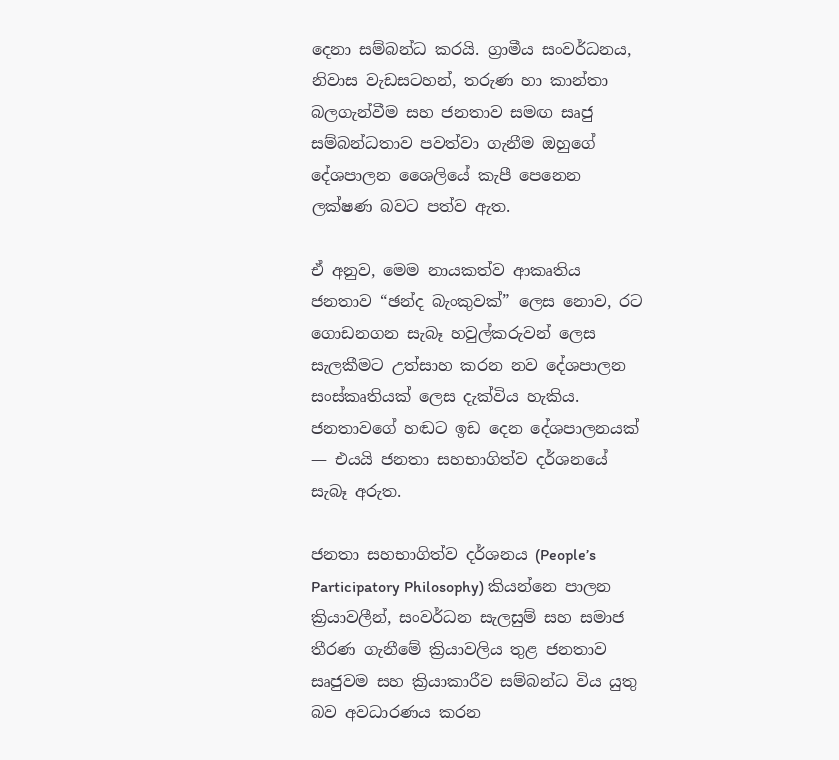දෙනා සම්බන්ධ කරයි. ග්‍රාමීය සංවර්ධනය, නිවාස වැඩසටහන්, තරුණ හා කාන්තා බලගැන්වීම සහ ජනතාව සමඟ සෘජු සම්බන්ධතාව පවත්වා ගැනීම ඔහුගේ දේශපාලන ශෛලියේ කැපී පෙනෙන ලක්ෂණ බවට පත්ව ඇත.

ඒ අනුව, මෙම නායකත්ව ආකෘතිය ජනතාව “ඡන්ද බැංකුවක්” ලෙස නොව, රට ගොඩනගන සැබෑ හවුල්කරුවන් ලෙස සැලකීමට උත්සාහ කරන නව දේශපාලන සංස්කෘතියක් ලෙස දැක්විය හැකිය. ජනතාවගේ හඬට ඉඩ දෙන දේශපාලනයක් — එයයි ජනතා සහභාගිත්ව දර්ශනයේ සැබෑ අරුත.

ජනතා සහභාගිත්ව දර්ශනය (People’s Participatory Philosophy) කියන්නෙ පාලන ක්‍රියාවලීන්, සංවර්ධන සැලසුම් සහ සමාජ තීරණ ගැනීමේ ක්‍රියාවලිය තුළ ජනතාව සෘජුවම සහ ක්‍රියාකාරීව සම්බන්ධ විය යුතු බව අවධාරණය කරන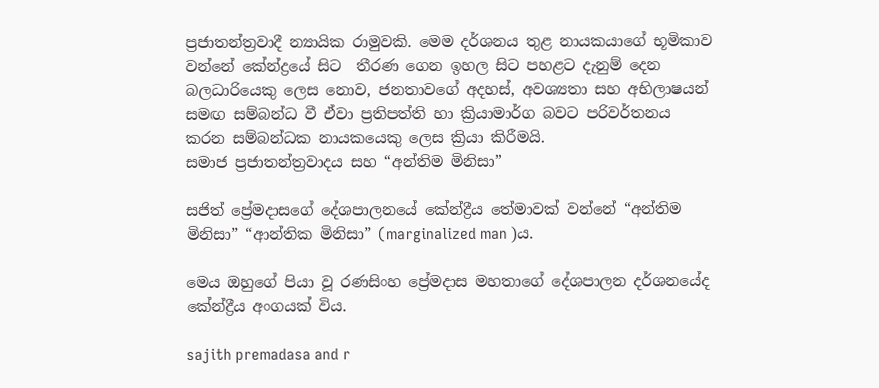ප්‍රජාතන්ත්‍රවාදී න්‍යායික රාමුවකි. මෙම දර්ශනය තුළ නායකයාගේ භූමිකාව වන්නේ කේන්ද්‍රයේ සිට  තීරණ ගෙන ඉහල සිට පහළට දැනුම් දෙන බලධාරියෙකු ලෙස නොව, ජනතාවගේ අදහස්, අවශ්‍යතා සහ අභිලාෂයන් සමඟ සම්බන්ධ වී ඒවා ප්‍රතිපත්ති හා ක්‍රියාමාර්ග බවට පරිවර්තනය කරන සම්බන්ධක නායකයෙකු ලෙස ක්‍රියා කිරීමයි.
සමාජ ප්‍රජාතන්ත්‍රවාදය සහ “අන්තිම මිනිසා”

සජිත් ප්‍රේමදාසගේ දේශපාලනයේ කේන්ද්‍රීය තේමාවක් වන්නේ “අන්තිම මිනිසා” “ආන්තික මිනිසා” (marginalized man )ය.

මෙය ඔහුගේ පියා වූ රණසිංහ ප්‍රේමදාස මහතාගේ දේශපාලන දර්ශනයේද කේන්ද්‍රීය අංගයක් විය.

sajith premadasa and r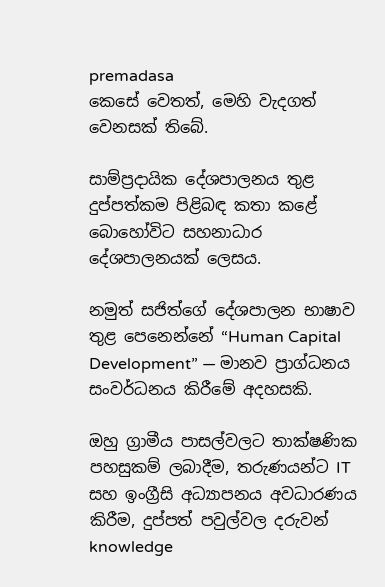premadasa
කෙසේ වෙතත්, මෙහි වැදගත් වෙනසක් තිබේ.

සාම්ප්‍රදායික දේශපාලනය තුළ දුප්පත්කම පිළිබඳ කතා කළේ බොහෝවිට සහනාධාර දේශපාලනයක් ලෙසය.

නමුත් සජිත්ගේ දේශපාලන භාෂාව තුළ පෙනෙන්නේ “Human Capital Development” — මානව ප්‍රාග්ධනය සංවර්ධනය කිරීමේ අදහසකි.

ඔහු ග්‍රාමීය පාසල්වලට තාක්ෂණික පහසුකම් ලබාදීම, තරුණයන්ට IT සහ ඉංග්‍රීසි අධ්‍යාපනය අවධාරණය කිරීම, දුප්පත් පවුල්වල දරුවන් knowledge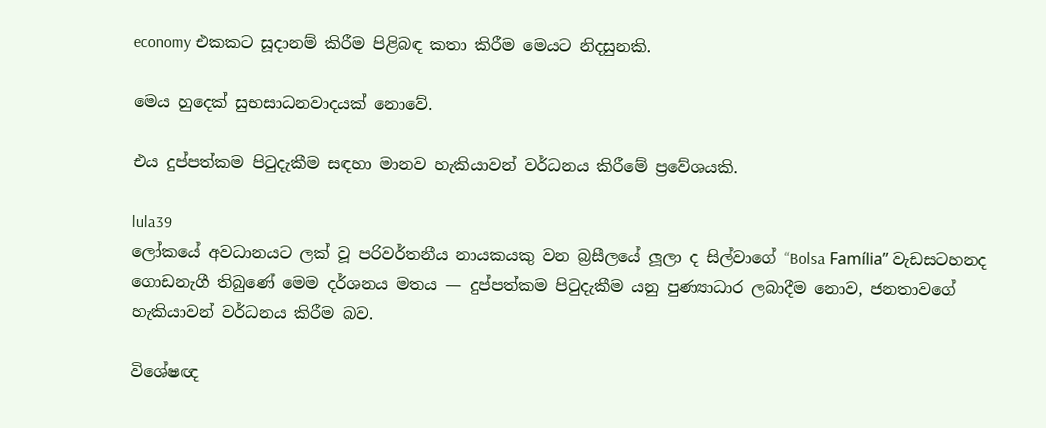economy එකකට සූදානම් කිරීම පිළිබඳ කතා කිරීම මෙයට නිදසුනකි.

මෙය හුදෙක් සුභසාධනවාදයක් නොවේ.

එය දුප්පත්කම පිටුදැකීම සඳහා මානව හැකියාවන් වර්ධනය කිරීමේ ප්‍රවේශයකි.

lula39
ලෝකයේ අවධානයට ලක් වූ පරිවර්තනීය නායකයකු වන බ්‍රසීලයේ ලූලා ද සිල්වාගේ “Bolsa Família” වැඩසටහනද ගොඩනැගී තිබුණේ මෙම දර්ශනය මතය — දුප්පත්කම පිටුදැකීම යනු පුණ්‍යාධාර ලබාදීම නොව, ජනතාවගේ හැකියාවන් වර්ධනය කිරීම බව.

විශේෂඥ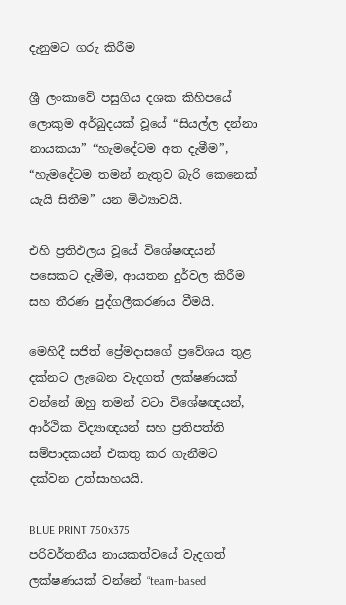දැනුමට ගරු කිරීම

ශ්‍රී ලංකාවේ පසුගිය දශක කිහිපයේ ලොකුම අර්බුදයක් වූයේ “සියල්ල දන්නා නායකයා” “හැමදේටම අත දැමීම”,  “හැමදේටම තමන් නැතුව බැරි කෙනෙක් යැයි සිතීම” යන මිථ්‍යාවයි.

එහි ප්‍රතිඵලය වූයේ විශේෂඥයන් පසෙකට දැමීම, ආයතන දුර්වල කිරීම සහ තීරණ පුද්ගලීකරණය වීමයි.

මෙහිදී සජිත් ප්‍රේමදාසගේ ප්‍රවේශය තුළ දක්නට ලැබෙන වැදගත් ලක්ෂණයක් වන්නේ ඔහු තමන් වටා විශේෂඥයන්, ආර්ථික විද්‍යාඥයන් සහ ප්‍රතිපත්ති සම්පාදකයන් එකතු කර ගැනීමට දක්වන උත්සාහයයි.

BLUE PRINT 750x375
පරිවර්තනීය නායකත්වයේ වැදගත් ලක්ෂණයක් වන්නේ “team-based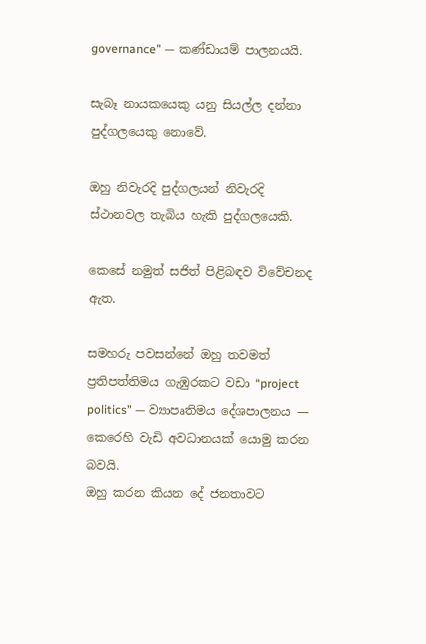governance” — කණ්ඩායම් පාලනයයි.

සැබෑ නායකයෙකු යනු සියල්ල දන්නා පුද්ගලයෙකු නොවේ.

ඔහු නිවැරදි පුද්ගලයන් නිවැරදි ස්ථානවල තැබිය හැකි පුද්ගලයෙකි.

කෙසේ නමුත් සජිත් පිළිබඳව විවේචනද ඇත.

සමහරු පවසන්නේ ඔහු තවමත් ප්‍රතිපත්තිමය ගැඹුරකට වඩා “project politics” — ව්‍යාපෘතිමය දේශපාලනය — කෙරෙහි වැඩි අවධානයක් යොමු කරන බවයි.
ඔහු කරන කියන දේ ජනතාවට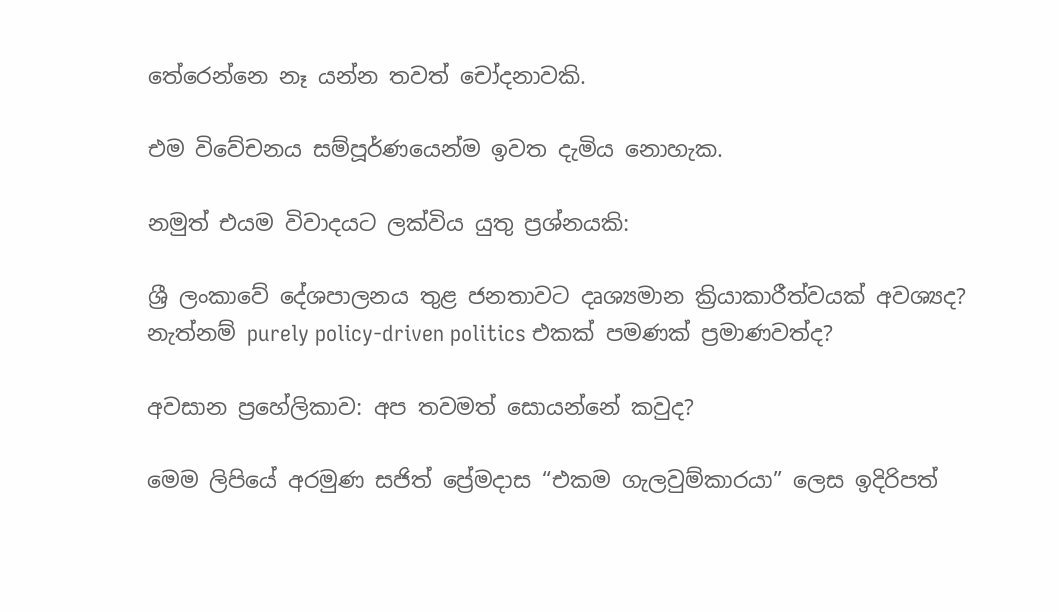තේරෙන්නෙ නෑ යන්න තවත් චෝදනාවකි.

එම විවේචනය සම්පූර්ණයෙන්ම ඉවත දැමිය නොහැක.

නමුත් එයම විවාදයට ලක්විය යුතු ප්‍රශ්නයකි:

ශ්‍රී ලංකාවේ දේශපාලනය තුළ ජනතාවට දෘශ්‍යමාන ක්‍රියාකාරීත්වයක් අවශ්‍යද?
නැත්නම් purely policy-driven politics එකක් පමණක් ප්‍රමාණවත්ද?

අවසාන ප්‍රහේලිකාව: අප තවමත් සොයන්නේ කවුද?

මෙම ලිපියේ අරමුණ සජිත් ප්‍රේමදාස “එකම ගැලවුම්කාරයා” ලෙස ඉදිරිපත්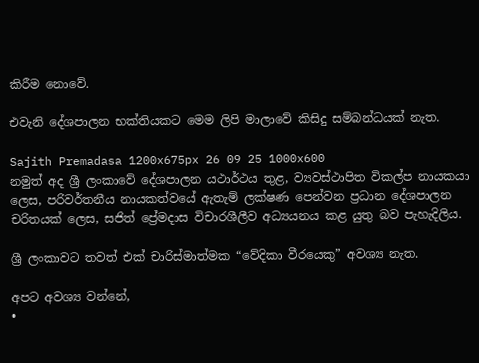කිරීම නොවේ.

එවැනි දේශපාලන භක්තියකට මෙම ලිපි මාලාවේ කිසිදු සම්බන්ධයක් නැත.

Sajith Premadasa 1200x675px 26 09 25 1000x600
නමුත් අද ශ්‍රී ලංකාවේ දේශපාලන යථාර්ථය තුළ, ව්‍යවස්ථාපිත විකල්ප නායකයා ලෙස, පරිවර්තනීය නායකත්වයේ ඇතැම් ලක්ෂණ පෙන්වන ප්‍රධාන දේශපාලන චරිතයක් ලෙස, සජිත් ප්‍රේමදාස විචාරශීලීව අධ්‍යයනය කළ යුතු බව පැහැදිලිය.

ශ්‍රී ලංකාවට තවත් එක් චාරිස්මාත්මක “වේදිකා වීරයෙකු” අවශ්‍ය නැත.

අපට අවශ්‍ය වන්නේ,
•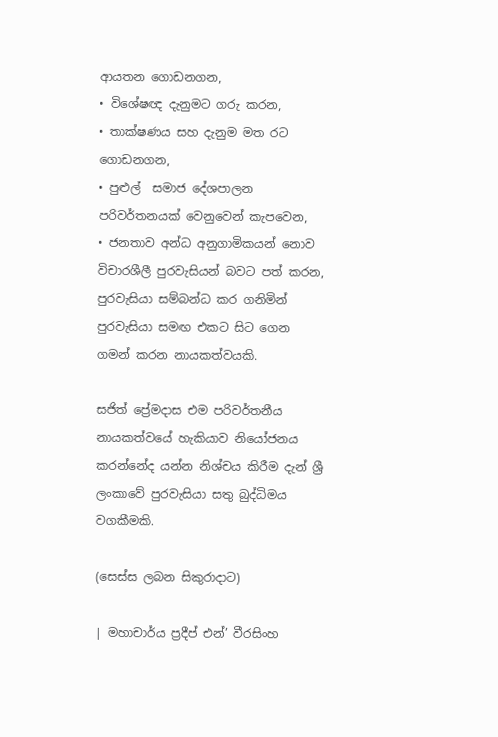ආයතන ගොඩනගන,
• විශේෂඥ දැනුමට ගරු කරන,
• තාක්ෂණය සහ දැනුම මත රට ගොඩනගන,
• පුළුල්  සමාජ දේශපාලන පරිවර්තනයක් වෙනුවෙන් කැපවෙන,
• ජනතාව අන්ධ අනුගාමිකයන් නොව විචාරශීලී පුරවැසියන් බවට පත් කරන, පුරවැසියා සම්බන්ධ කර ගනිමින් පුරවැසියා සමඟ එකට සිට ගෙන  ගමන් කරන නායකත්වයකි.

සජිත් ප්‍රේමදාස එම පරිවර්තනීය නායකත්වයේ හැකියාව නියෝජනය කරන්නේද යන්න නිශ්චය කිරීම දැන් ශ්‍රී ලංකාවේ පුරවැසියා සතු බුද්ධිමය වගකීමකි.

(සෙස්ස ලබන සිකුරාදාට)

| මහාචාර්ය ප්‍රදීප් එන්’ වීරසිංහ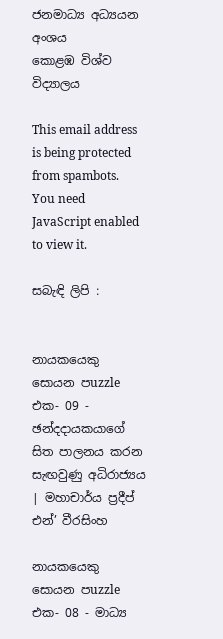ජනමාධ්‍ය අධ්‍යයන අංශය
කොළඹ විශ්ව විද්‍යාලය

This email address is being protected from spambots. You need JavaScript enabled to view it.

සබැඳි ලිපි :


නායකයෙකු සොයන පuzzle එක- 09 - ඡන්දදායකයාගේ සිත පාලනය කරන සැඟවුණු අධිරාජ්‍යය | මහාචාර්ය ප්‍රදීප් එන්’ වීරසිංහ

නායකයෙකු සොයන පuzzle එක- 08 - මාධ්‍ය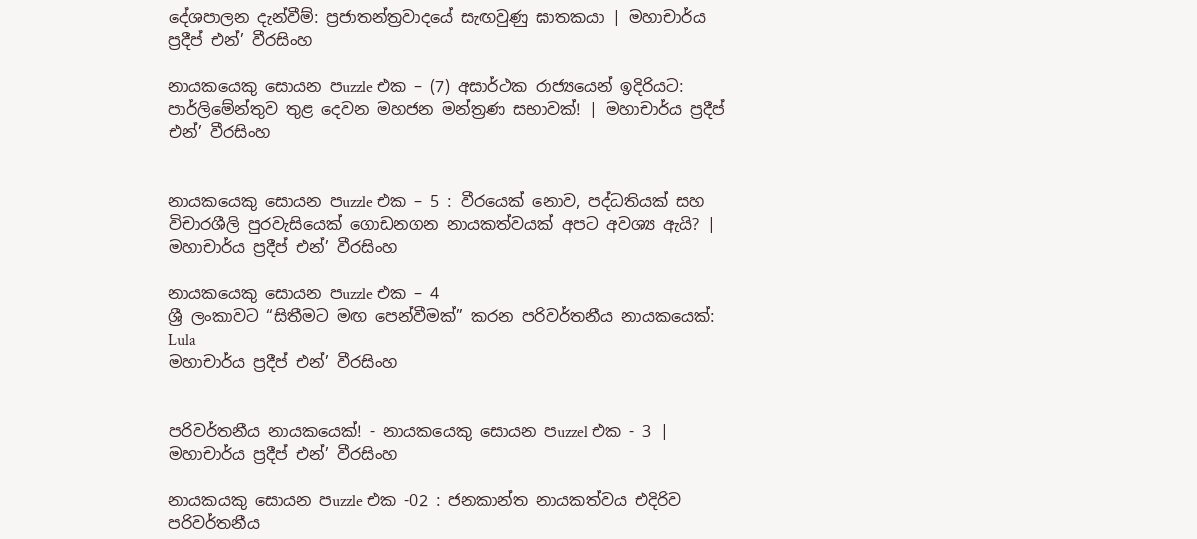දේශපාලන දැන්වීම්: ප්‍රජාතන්ත්‍රවාදයේ සැඟවුණු ඝාතකයා | මහාචාර්ය ප්‍රදීප් එන්’ වීරසිංහ

නායකයෙකු සොයන පuzzle එක – (7) අසාර්ථක රාජ්‍යයෙන් ඉදිරියට: පාර්ලිමේන්තුව තුළ දෙවන මහජන මන්ත්‍රණ සභාවක්! | මහාචාර්ය ප්‍රදීප් එන්’ වීරසිංහ


නායකයෙකු සොයන පuzzle එක – 5 : වීරයෙක් නොව, පද්ධතියක් සහ විචාරශීලි පුරවැසියෙක් ගොඩනගන නායකත්වයක් අපට අවශ්‍ය ඇයි? | මහාචාර්ය ප්‍රදීප් එන්’ වීරසිංහ

නායකයෙකු සොයන පuzzle එක – 4
ශ්‍රී ලංකාවට “සිතීමට මඟ පෙන්වීමක්” කරන පරිවර්තනීය නායකයෙක්: Lula
මහාචාර්ය ප්‍රදීප් එන්’ වීරසිංහ


පරිවර්තනීය නායකයෙක්! - නායකයෙකු සොයන පuzzel එක - 3 | මහාචාර්ය ප්‍ර‍දීප් එන්’ වීරසිංහ

නායකයකු සොයන පuzzle එක -02 : ජනකාන්ත නායකත්වය එදිරිව පරිවර්තනීය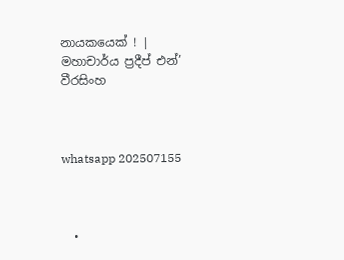නායකයෙක් ! | මහාචාර්ය ප්‍රදීප් එන්’ වීරසිංහ



whatsapp 202507155



  •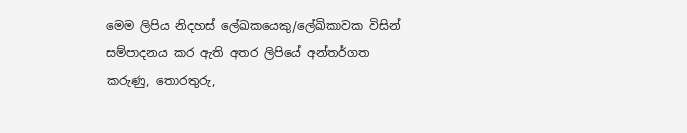මෙම ලිපිය නිදහස් ලේඛකයෙකු/ලේඛිකාවක විසින් සම්පාදනය කර ඇති අතර ලිපියේ අන්තර්ගත කරුණු, තොරතුරු,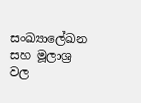සංඛ්‍යාලේඛන සහ මූලාශ්‍ර වල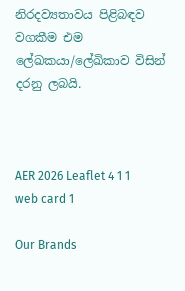නිරදව්‍යතාවය පිළිබඳව වගකීම එම ලේඛකයා/ලේඛිකාව විසින් දරනු ලබයි.



AER 2026 Leaflet 4 1 1
web card 1

Our Brands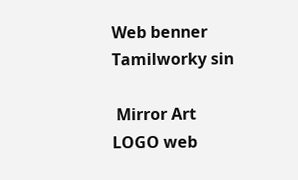Web benner Tamilworky sin

 Mirror Art LOGO web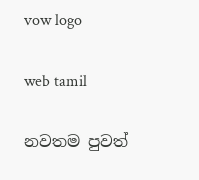vow logo

web tamil

නවතම පුවත්